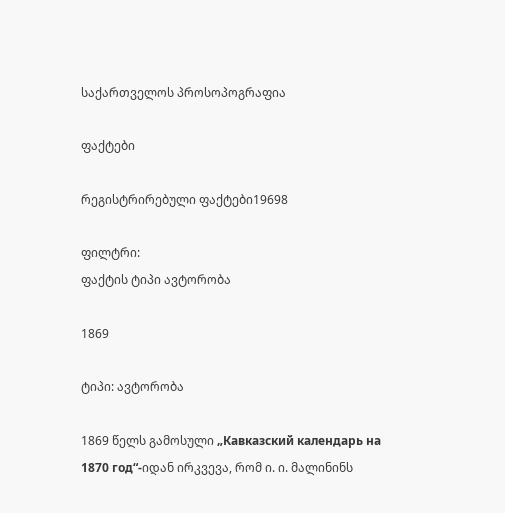საქართველოს პროსოპოგრაფია

ფაქტები

რეგისტრირებული ფაქტები19698

ფილტრი:
ფაქტის ტიპი ავტორობა

1869

ტიპი: ავტორობა

1869 წელს გამოსული „Кавказский календарь на 1870 год“-იდან ირკვევა, რომ ი. ი. მალინინს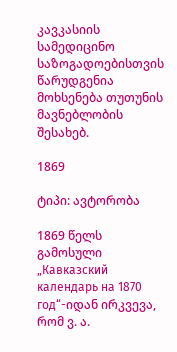კავკასიის სამედიცინო საზოგადოებისთვის წარუდგენია მოხსენება თუთუნის მავნებლობის შესახებ.

1869

ტიპი: ავტორობა

1869 წელს გამოსული „Кавказский календарь на 1870 год“-იდან ირკვევა, რომ ვ. ა.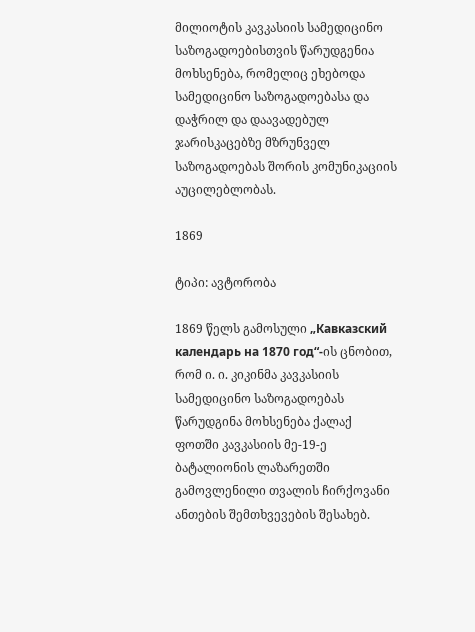მილიოტის კავკასიის სამედიცინო საზოგადოებისთვის წარუდგენია მოხსენება, რომელიც ეხებოდა სამედიცინო საზოგადოებასა და დაჭრილ და დაავადებულ ჯარისკაცებზე მზრუნველ საზოგადოებას შორის კომუნიკაციის აუცილებლობას.

1869

ტიპი: ავტორობა

1869 წელს გამოსული „Кавказский календарь на 1870 год“-ის ცნობით, რომ ი. ი. კიკინმა კავკასიის სამედიცინო საზოგადოებას წარუდგინა მოხსენება ქალაქ ფოთში კავკასიის მე-19-ე ბატალიონის ლაზარეთში გამოვლენილი თვალის ჩირქოვანი ანთების შემთხვევების შესახებ.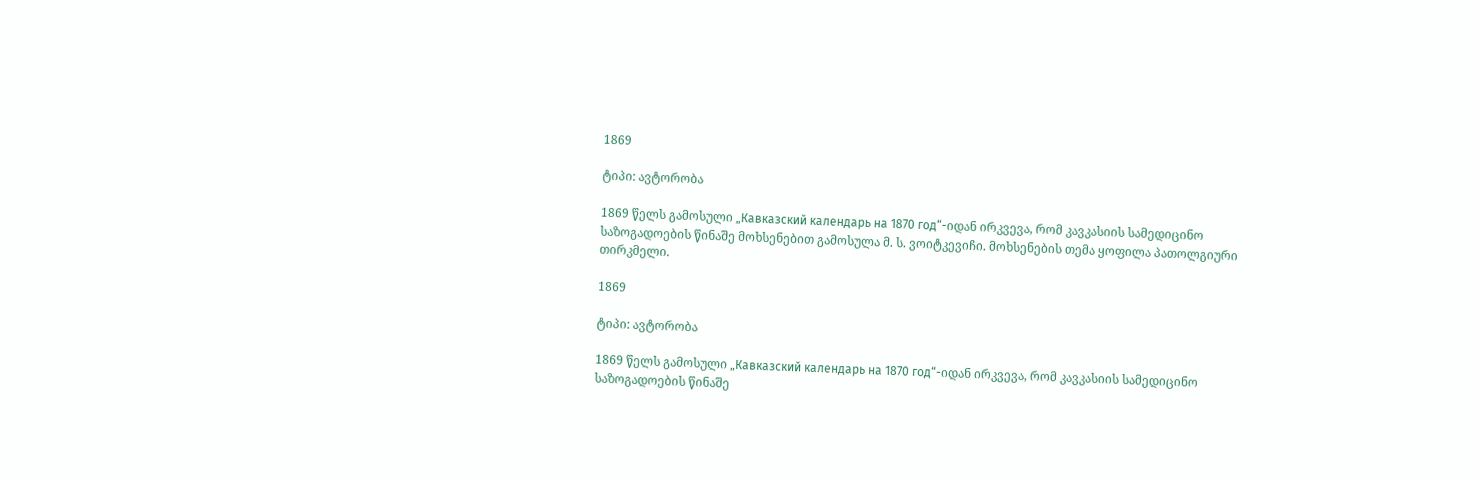1869

ტიპი: ავტორობა

1869 წელს გამოსული „Кавказский календарь на 1870 год“-იდან ირკვევა, რომ კავკასიის სამედიცინო საზოგადოების წინაშე მოხსენებით გამოსულა მ. ს. ვოიტკევიჩი. მოხსენების თემა ყოფილა პათოლგიური თირკმელი.

1869

ტიპი: ავტორობა

1869 წელს გამოსული „Кавказский календарь на 1870 год“-იდან ირკვევა, რომ კავკასიის სამედიცინო საზოგადოების წინაშე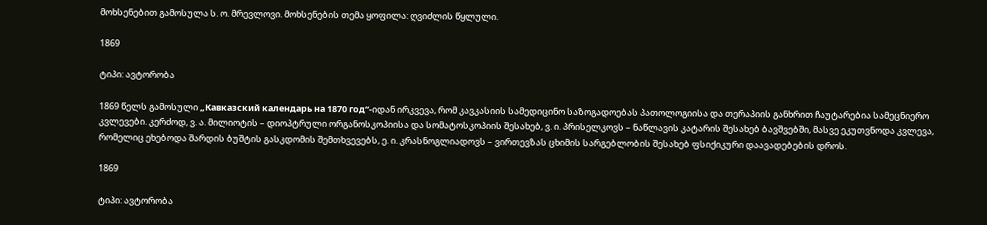მოხსენებით გამოსულა ს. ო. მრევლოვი. მოხსენების თემა ყოფილა: ღვიძლის წყლული.

1869

ტიპი: ავტორობა

1869 წელს გამოსული „Кавказский календарь на 1870 год“-იდან ირკვევა, რომ კავკასიის სამედიცინო საზოგადოებას პათოლოგიისა და თერაპიის განხრით ჩაუტარებია სამეცნიერო კვლევები. კერძოდ, ვ. ა. მილიოტის – დიოპტრული ორგანოსკოპიისა და სომატოსკოპიის შესახებ, ვ. ი. პრისელკოვს – ნაწლავის კატარის შესახებ ბავშვებში, მასვე ეკუთვნოდა კვლევა, რომელიც ეხებოდა შარდის ბუშტის გასკდომის შემთხვევებს, ე. ი. კრასნოგლიადოვს – ვირთევზას ცხიმის სარგებლობის შესახებ ფსიქიკური დაავადებების დროს.

1869

ტიპი: ავტორობა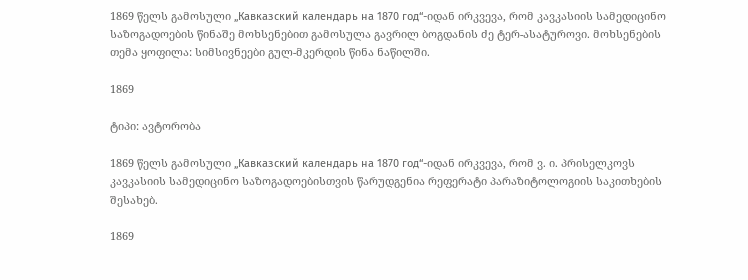1869 წელს გამოსული „Кавказский календарь на 1870 год“-იდან ირკვევა, რომ კავკასიის სამედიცინო საზოგადოების წინაშე მოხსენებით გამოსულა გავრილ ბოგდანის ძე ტერ-ასატუროვი. მოხსენების თემა ყოფილა: სიმსივნეები გულ-მკერდის წინა ნაწილში.

1869

ტიპი: ავტორობა

1869 წელს გამოსული „Кавказский календарь на 1870 год“-იდან ირკვევა, რომ ვ. ი. პრისელკოვს კავკასიის სამედიცინო საზოგადოებისთვის წარუდგენია რეფერატი პარაზიტოლოგიის საკითხების შესახებ.

1869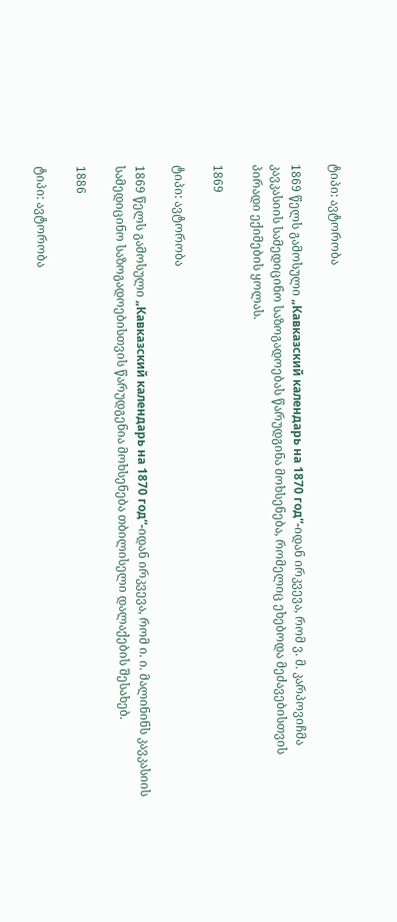ტიპი: ავტორობა

1869 წელს გამოსული „Кавказский календарь на 1870 год“-იდან ირკვევა, რომ ვ. მ. კარპოვიჩმა კავკასიის სამედიცინო საზოგადოებას წარუდგინა მოხსენება, რომელიც ეხებოდა მეძავებისთვის პირადი ექიმების ყოლას.

1869

ტიპი: ავტორობა

1869 წელს გამოსული „Кавказский календарь на 1870 год“-იდან ირკვევა, რომ ი. ი. მალინინს კავკასიის სამედიცინო საზოგადოებისთვის წარუდგენია მოხსენება თბილისელი დალაქების შესახებ.

1886

ტიპი: ავტორობა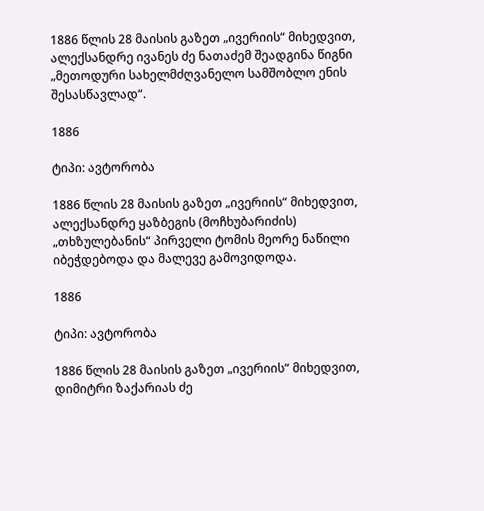1886 წლის 28 მაისის გაზეთ „ივერიის“ მიხედვით, ალექსანდრე ივანეს ძე ნათაძემ შეადგინა წიგნი „მეთოდური სახელმძღვანელო სამშობლო ენის შესასწავლად“.

1886

ტიპი: ავტორობა

1886 წლის 28 მაისის გაზეთ „ივერიის“ მიხედვით, ალექსანდრე ყაზბეგის (მოჩხუბარიძის) „თხზულებანის“ პირველი ტომის მეორე ნაწილი იბეჭდებოდა და მალევე გამოვიდოდა.

1886

ტიპი: ავტორობა

1886 წლის 28 მაისის გაზეთ „ივერიის“ მიხედვით, დიმიტრი ზაქარიას ძე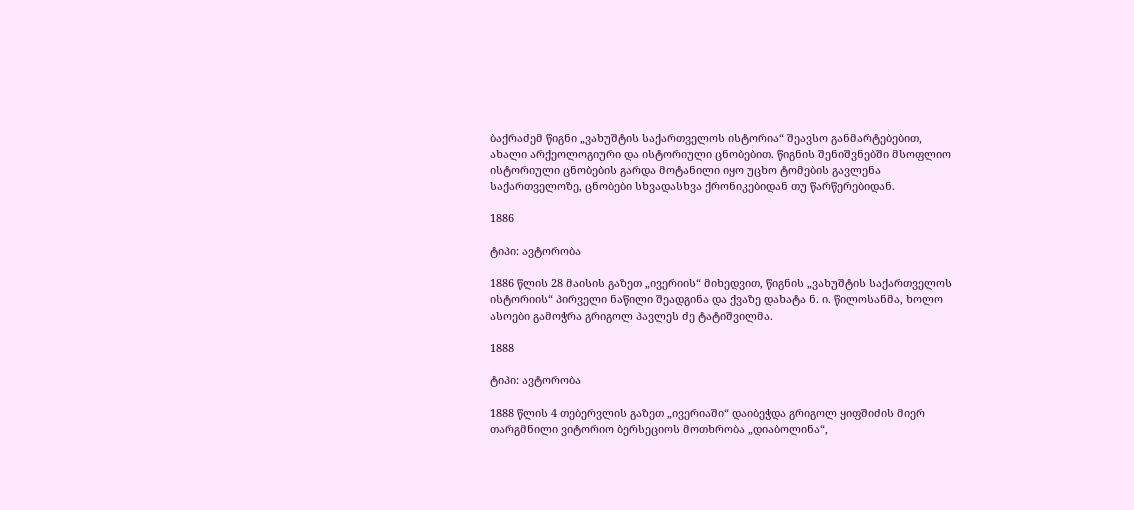ბაქრაძემ წიგნი „ვახუშტის საქართველოს ისტორია“ შეავსო განმარტებებით, ახალი არქეოლოგიური და ისტორიული ცნობებით. წიგნის შენიშვნებში მსოფლიო ისტორიული ცნობების გარდა მოტანილი იყო უცხო ტომების გავლენა საქართველოზე, ცნობები სხვადასხვა ქრონიკებიდან თუ წარწერებიდან.

1886

ტიპი: ავტორობა

1886 წლის 28 მაისის გაზეთ „ივერიის“ მიხედვით, წიგნის „ვახუშტის საქართველოს ისტორიის“ პირველი ნაწილი შეადგინა და ქვაზე დახატა ნ. ი. წილოსანმა, ხოლო ასოები გამოჭრა გრიგოლ პავლეს ძე ტატიშვილმა.

1888

ტიპი: ავტორობა

1888 წლის 4 თებერვლის გაზეთ „ივერიაში“ დაიბეჭდა გრიგოლ ყიფშიძის მიერ თარგმნილი ვიტორიო ბერსეციოს მოთხრობა „დიაბოლინა“,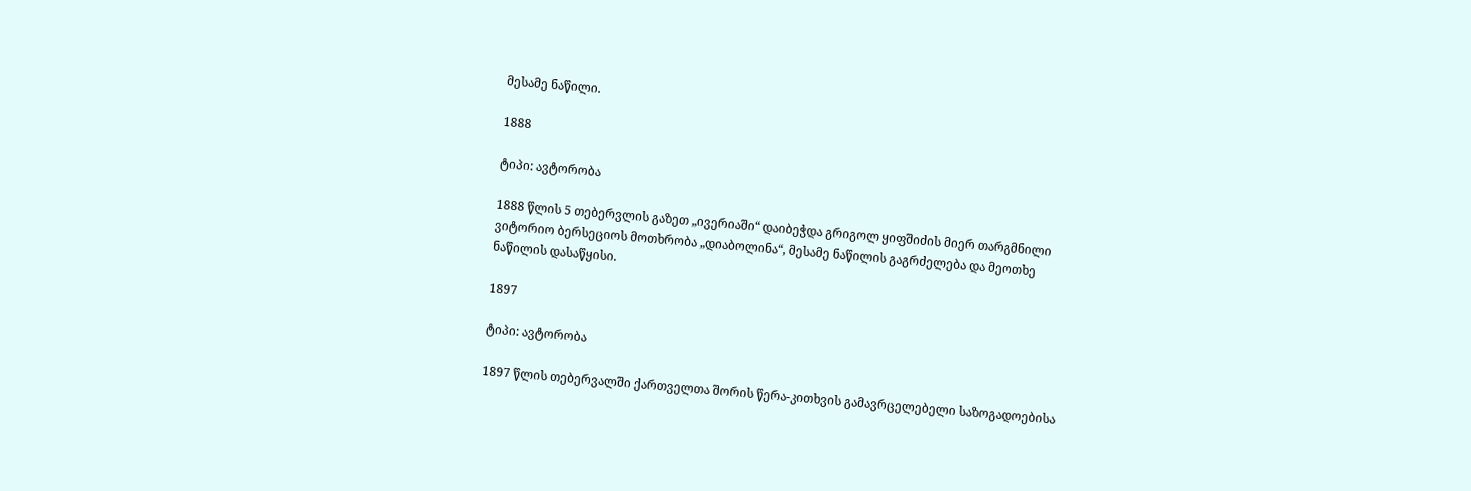მესამე ნაწილი.

1888

ტიპი: ავტორობა

1888 წლის 5 თებერვლის გაზეთ „ივერიაში“ დაიბეჭდა გრიგოლ ყიფშიძის მიერ თარგმნილი ვიტორიო ბერსეციოს მოთხრობა „დიაბოლინა“, მესამე ნაწილის გაგრძელება და მეოთხე ნაწილის დასაწყისი.

1897

ტიპი: ავტორობა

1897 წლის თებერვალში ქართველთა შორის წერა-კითხვის გამავრცელებელი საზოგადოებისა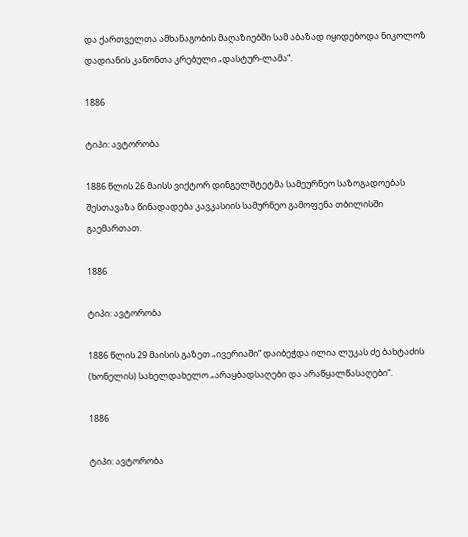და ქართველთა ამხანაგობის მაღაზიებში სამ აბაზად იყიდებოდა ნიკოლოზ დადიანის კანონთა კრებული „დასტურ-ლამა“.

1886

ტიპი: ავტორობა

1886 წლის 26 მაისს ვიქტორ დინგელშტეტმა სამეურნეო საზოგადოებას შესთავაზა წინადადება კავკასიის სამურნეო გამოფენა თბილისში გაემართათ.

1886

ტიპი: ავტორობა

1886 წლის 29 მაისის გაზეთ „ივერიაში“ დაიბეჭდა ილია ლუკას ძე ბახტაძის (ხონელის) სახელდახელო „არაყბადსაღები და არაწყალწასაღები“.

1886

ტიპი: ავტორობა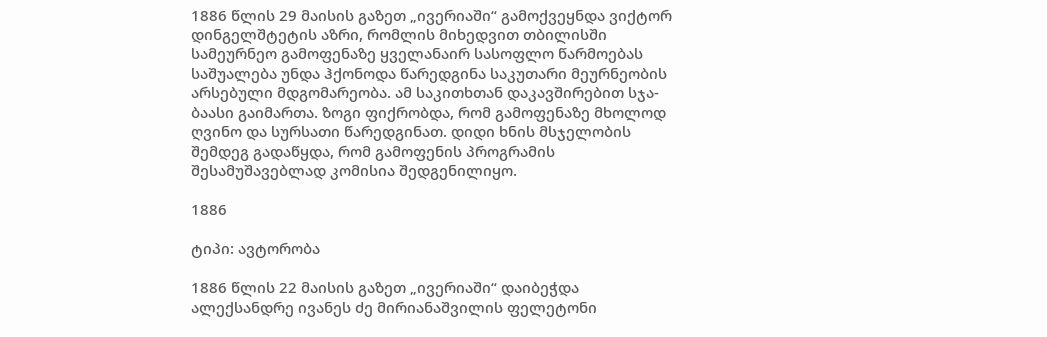1886 წლის 29 მაისის გაზეთ „ივერიაში“ გამოქვეყნდა ვიქტორ დინგელშტეტის აზრი, რომლის მიხედვით თბილისში სამეურნეო გამოფენაზე ყველანაირ სასოფლო წარმოებას საშუალება უნდა ჰქონოდა წარედგინა საკუთარი მეურნეობის არსებული მდგომარეობა. ამ საკითხთან დაკავშირებით სჯა-ბაასი გაიმართა. ზოგი ფიქრობდა, რომ გამოფენაზე მხოლოდ ღვინო და სურსათი წარედგინათ. დიდი ხნის მსჯელობის შემდეგ გადაწყდა, რომ გამოფენის პროგრამის შესამუშავებლად კომისია შედგენილიყო.

1886

ტიპი: ავტორობა

1886 წლის 22 მაისის გაზეთ „ივერიაში“ დაიბეჭდა ალექსანდრე ივანეს ძე მირიანაშვილის ფელეტონი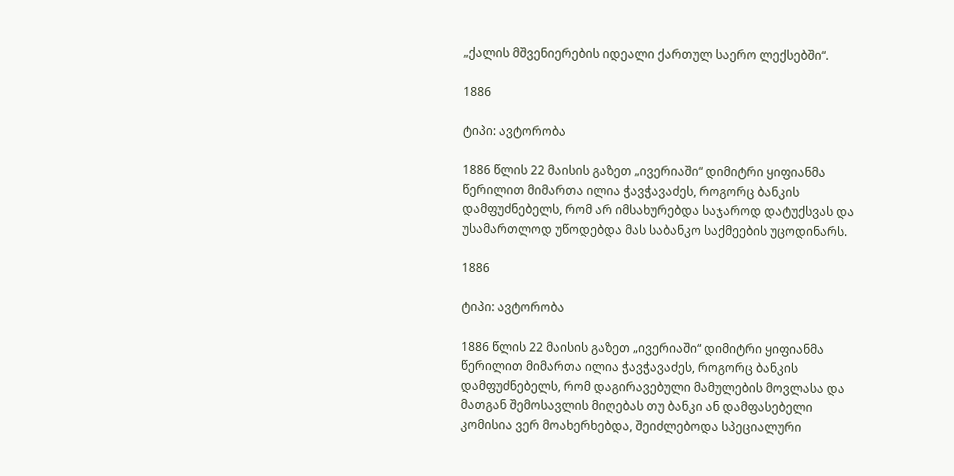„ქალის მშვენიერების იდეალი ქართულ საერო ლექსებში“.

1886

ტიპი: ავტორობა

1886 წლის 22 მაისის გაზეთ „ივერიაში“ დიმიტრი ყიფიანმა წერილით მიმართა ილია ჭავჭავაძეს, როგორც ბანკის დამფუძნებელს, რომ არ იმსახურებდა საჯაროდ დატუქსვას და უსამართლოდ უწოდებდა მას საბანკო საქმეების უცოდინარს.

1886

ტიპი: ავტორობა

1886 წლის 22 მაისის გაზეთ „ივერიაში“ დიმიტრი ყიფიანმა წერილით მიმართა ილია ჭავჭავაძეს, როგორც ბანკის დამფუძნებელს, რომ დაგირავებული მამულების მოვლასა და მათგან შემოსავლის მიღებას თუ ბანკი ან დამფასებელი კომისია ვერ მოახერხებდა, შეიძლებოდა სპეციალური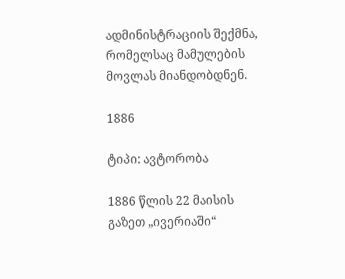ადმინისტრაციის შექმნა, რომელსაც მამულების მოვლას მიანდობდნენ.

1886

ტიპი: ავტორობა

1886 წლის 22 მაისის გაზეთ „ივერიაში“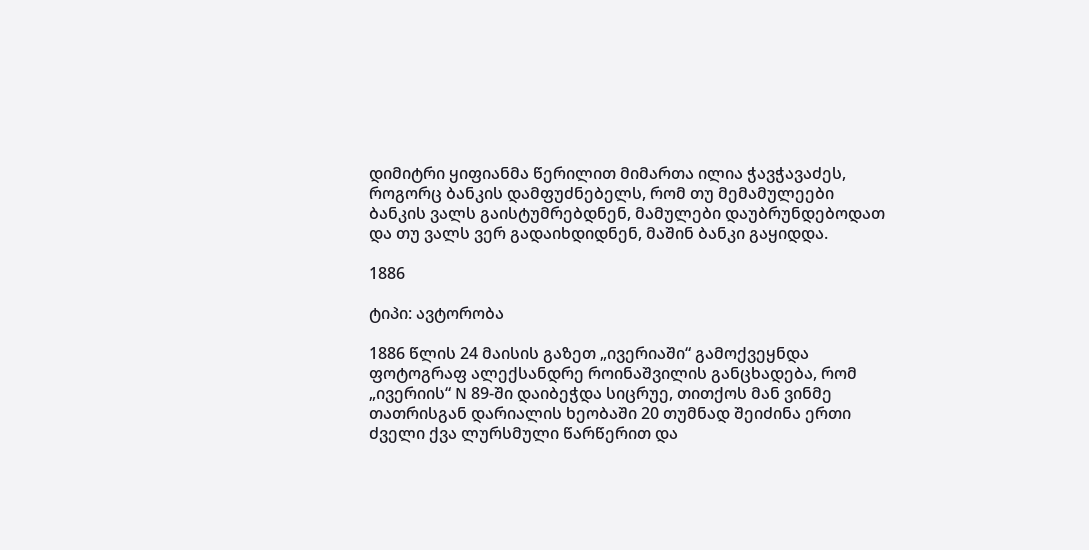დიმიტრი ყიფიანმა წერილით მიმართა ილია ჭავჭავაძეს, როგორც ბანკის დამფუძნებელს, რომ თუ მემამულეები ბანკის ვალს გაისტუმრებდნენ, მამულები დაუბრუნდებოდათ და თუ ვალს ვერ გადაიხდიდნენ, მაშინ ბანკი გაყიდდა.

1886

ტიპი: ავტორობა

1886 წლის 24 მაისის გაზეთ „ივერიაში“ გამოქვეყნდა ფოტოგრაფ ალექსანდრე როინაშვილის განცხადება, რომ „ივერიის“ N 89-ში დაიბეჭდა სიცრუე, თითქოს მან ვინმე თათრისგან დარიალის ხეობაში 20 თუმნად შეიძინა ერთი ძველი ქვა ლურსმული წარწერით და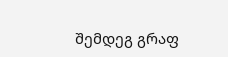შემდეგ გრაფ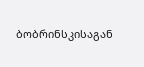ბობრინსკისაგან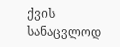ქვის სანაცვლოდ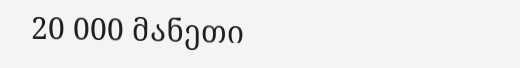20 000 მანეთი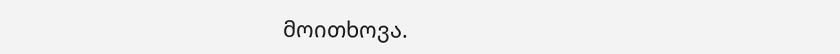მოითხოვა.